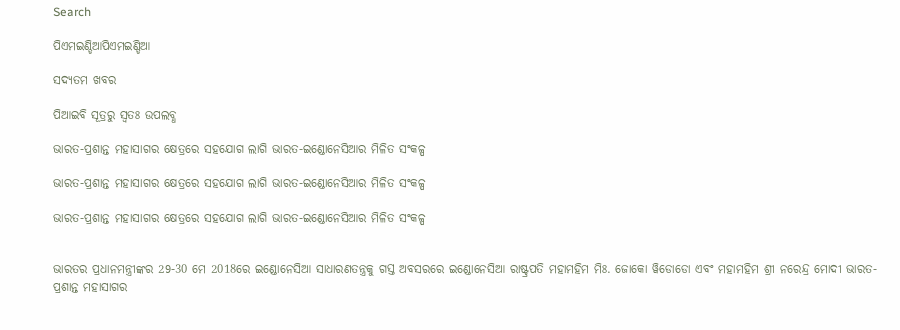Search

ପିଏମଇଣ୍ଡିଆପିଏମଇଣ୍ଡିଆ

ସଦ୍ୟତମ ଖବର

ପିଆଇବି ସୂତ୍ରରୁ ସ୍ବତଃ ଉପଲବ୍ଧ

ଭାରତ-ପ୍ରଶାନ୍ତ ମହାସାଗର କ୍ଷେତ୍ରରେ ସହଯୋଗ ଲାଗି ଭାରତ-ଇଣ୍ଡୋନେସିଆର ମିଳିତ ସଂକଳ୍ପ

ଭାରତ-ପ୍ରଶାନ୍ତ ମହାସାଗର କ୍ଷେତ୍ରରେ ସହଯୋଗ ଲାଗି ଭାରତ-ଇଣ୍ଡୋନେସିଆର ମିଳିତ ସଂକଳ୍ପ

ଭାରତ-ପ୍ରଶାନ୍ତ ମହାସାଗର କ୍ଷେତ୍ରରେ ସହଯୋଗ ଲାଗି ଭାରତ-ଇଣ୍ଡୋନେସିଆର ମିଳିତ ସଂକଳ୍ପ


ଭାରତର ପ୍ରଧାନମନ୍ତ୍ରୀଙ୍କର 29-30 ମେ 2018ରେ ଇଣ୍ଡୋନେସିଆ ସାଧାରଣତନ୍ତ୍ରକୁ ଗସ୍ତ ଅବସରରେ ଇଣ୍ଡୋନେସିଆ ରାଷ୍ଟ୍ରପତି ମହାମହିମ ମିଃ. ଜୋକୋ ୱିଡୋଡୋ ଏବଂ ମହାମହିମ ଶ୍ରୀ ନରେନ୍ଦ୍ର ମୋଦୀ ଭାରତ-ପ୍ରଶାନ୍ତ ମହାସାଗର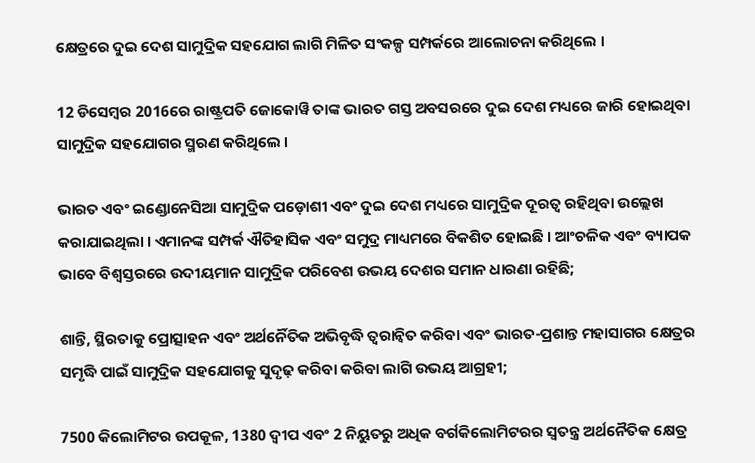କ୍ଷେତ୍ରରେ ଦୁଇ ଦେଶ ସାମୁଦ୍ରିକ ସହଯୋଗ ଲାଗି ମିଳିତ ସଂକଳ୍ପ ସମ୍ପର୍କରେ ଆଲୋଚନା କରିଥିଲେ ।

12 ଡିସେମ୍ବର 2016ରେ ରାଷ୍ଟ୍ରପତି ଜୋକୋୱି ତାଙ୍କ ଭାରତ ଗସ୍ତ ଅବସରରେ ଦୁଇ ଦେଶ ମଧ୍ୟରେ ଜାରି ହୋଇଥିବା ସାମୁଦ୍ରିକ ସହଯୋଗର ସ୍ମରଣ କରିଥିଲେ ।

ଭାରତ ଏବଂ ଇଣ୍ଡୋନେସିଆ ସାମୁଦ୍ରିକ ପଡ଼ୋଶୀ ଏବଂ ଦୁଇ ଦେଶ ମଧ୍ୟରେ ସାମୁଦ୍ରିକ ଦୂରତ୍ୱ ରହିଥିବା ଉଲ୍ଲେଖ କରାଯାଇଥିଲା । ଏମାନଙ୍କ ସମ୍ପର୍କ ଐତିହାସିକ ଏବଂ ସମୁଦ୍ର ମାଧ୍ୟମରେ ବିକଶିତ ହୋଇଛି । ଆଂଚଳିକ ଏବଂ ବ୍ୟାପକ ଭାବେ ବିଶ୍ୱସ୍ତରରେ ଉଦୀୟମାନ ସାମୁଦ୍ରିକ ପରିବେଶ ଉଭୟ ଦେଶର ସମାନ ଧାରଣା ରହିଛି;

ଶାନ୍ତି, ସ୍ଥିରତାକୁ ପ୍ରୋତ୍ସାହନ ଏବଂ ଅର୍ଥର୍ନୈତିକ ଅଭିବୃଦ୍ଧି ତ୍ୱରାନ୍ୱିତ କରିବା ଏବଂ ଭାରତ-ପ୍ରଶାନ୍ତ ମହାସାଗର କ୍ଷେତ୍ରର ସମୃଦ୍ଧି ପାଇଁ ସାମୁଦ୍ରିକ ସହଯୋଗକୁ ସୁଦୃଢ଼ କରିବା କରିବା ଲାଗି ଉଭୟ ଆଗ୍ରହୀ;

7500 କିଲୋମିଟର ଉପକୂଳ, 1380 ଦ୍ୱୀପ ଏବଂ 2 ନିୟୁତରୁ ଅଧିକ ବର୍ଗକିଲୋମିଟରର ସ୍ୱତନ୍ତ୍ର ଅର୍ଥନୈତିକ କ୍ଷେତ୍ର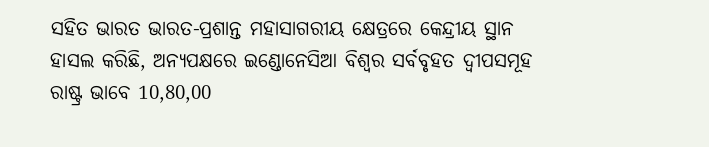ସହିତ ଭାରତ ଭାରତ-ପ୍ରଶାନ୍ତ ମହାସାଗରୀୟ କ୍ଷେତ୍ରରେ କେନ୍ଦ୍ରୀୟ ସ୍ଥାନ ହାସଲ କରିଛି, ଅନ୍ୟପକ୍ଷରେ ଇଣ୍ଡୋନେସିଆ ବିଶ୍ୱର ସର୍ବବୃହତ ଦ୍ୱୀପସମୂହ ରାଷ୍ଟ୍ର ଭାବେ 10,80,00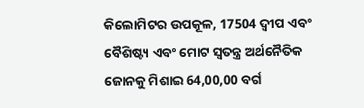କିଲୋମିଟର ଉପକୂଳ, 17504 ଦ୍ୱୀପ ଏବଂ ବୈଶିଷ୍ଟ୍ୟ ଏବଂ ମୋଟ ସ୍ୱତନ୍ତ୍ର ଅର୍ଥନୈତିକ ଜୋନକୁ ମିଶାଇ 64,00,00 ବର୍ଗ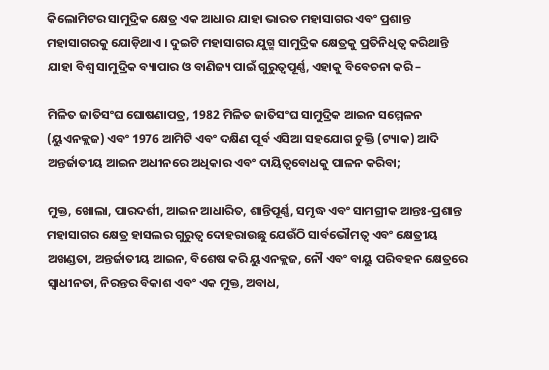କିଲୋମିଟର ସାମୁଦ୍ରିକ କ୍ଷେତ୍ର ଏକ ଆଧାର ଯାହା ଭାରତ ମହାସାଗର ଏବଂ ପ୍ରଶାନ୍ତ ମହାସାଗରକୁ ଯୋଡ଼ିଥାଏ । ଦୁଇଟି ମହାସାଗର ଯୁଗ୍ମ ସାମୁଦ୍ରିକ କ୍ଷେତ୍ରକୁ ପ୍ରତିନିଧିତ୍ୱ କରିଥାନ୍ତି ଯାହା ବିଶ୍ୱ ସାମୁଦ୍ରିକ ବ୍ୟାପାର ଓ ବାଣିଜ୍ୟ ପାଇଁ ଗୁରୁତ୍ୱପୂର୍ଣ୍ଣ, ଏହାକୁ ବିବେଚନା କରି –

ମିଳିତ ଜାତିସଂଘ ଘୋଷଣାପତ୍ର, 1982 ମିଳିତ ଜାତିସଂଘ ସାମୁଦ୍ରିକ ଆଇନ ସମ୍ମେଳନ (ୟୁଏନକ୍ଲଜ) ଏବଂ 1976 ଆମିଟି ଏବଂ ଦକ୍ଷିଣ ପୂର୍ବ ଏସିଆ ସହଯୋଗ ଚୁକ୍ତି (ଟ୍ୟାକ) ଆଦି ଅନ୍ତର୍ଜାତୀୟ ଆଇନ ଅଧୀନରେ ଅଧିକାର ଏବଂ ଦାୟିତ୍ୱବୋଧକୁ ପାଳନ କରିବା;

ମୁକ୍ତ, ଖୋଲା, ପାରଦର୍ଶୀ, ଆଇନ ଆଧାରିତ, ଶାନ୍ତିପୂର୍ଣ୍ଣ, ସମୃଦ୍ଧ ଏବଂ ସାମଗ୍ରୀକ ଆନ୍ତଃ-ପ୍ରଶାନ୍ତ ମହାସାଗର କ୍ଷେତ୍ର ହାସଲର ଗୁରୁତ୍ୱ ଦୋହରାଉଛୁ ଯେଉଁଠି ସାର୍ବଭୌମତ୍ୱ ଏବଂ କ୍ଷେତ୍ରୀୟ ଅଖଣ୍ଡତା, ଅନ୍ତର୍ଜାତୀୟ ଆଇନ, ବିଶେଷ କରି ୟୁଏନକ୍ଲଜ, ନୌ ଏବଂ ବାୟୁ ପରିବହନ କ୍ଷେତ୍ରରେ ସ୍ୱାଧୀନତା, ନିରନ୍ତର ବିକାଶ ଏବଂ ଏକ ମୁକ୍ତ, ଅବାଧ,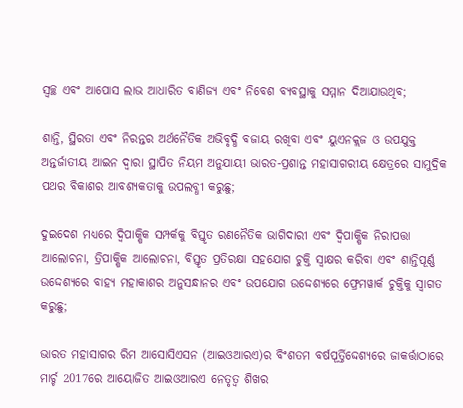ସ୍ୱଚ୍ଛ ଏବଂ ଆପୋସ ଲାଭ ଆଧାରିତ ବାଣିଜ୍ୟ ଏବଂ ନିବେଶ ବ୍ୟବସ୍ଥାକୁ ସମ୍ମାନ ଦିଆଯାଉଥିବ;

ଶାନ୍ତି, ସ୍ଥିରତା ଏବଂ ନିରନ୍ତର ଅର୍ଥନୈତିକ ଅଭିବୃଦ୍ଧି ବଜାୟ ରଖିବା ଏବଂ ୟୁଏନକ୍ଲଜ ଓ ଉପଯୁକ୍ତ ଅନ୍ତର୍ଜାତୀୟ ଆଇନ ଦ୍ୱାରା ସ୍ଥାପିତ ନିୟମ ଅନୁଯାୟୀ ଭାରତ-ପ୍ରଶାନ୍ତ ମହାସାଗରୀୟ କ୍ଷେତ୍ରରେ ସାମୁଦ୍ରିକ ପଥର ବିକାଶର ଆବଶ୍ୟକତାକୁ ଉପଲବ୍ଧୀ କରୁଛୁ;

ଦୁଇଦେଶ ମଧ୍ୟରେ ଦ୍ୱିପାକ୍ଷିକ ସମ୍ପର୍କକୁ ବିସ୍ତୃତ ରଣନୈତିକ ଭାଗିଦାରୀ ଏବଂ ଦ୍ୱିପାକ୍ଷିକ ନିରାପତ୍ତା ଆଲୋଚନା, ତ୍ରିପାକ୍ଷିକ ଆଲୋଚନା, ବିସ୍ତୃତ ପ୍ରତିରକ୍ଷା ସହଯୋଗ ଚୁକ୍ତି ସ୍ୱାକ୍ଷର କରିବା ଏବଂ ଶାନ୍ତିପୂର୍ଣ୍ଣ ଉଦ୍ଦେଶ୍ୟରେ ବାହ୍ୟ ମହାକାଶର ଅନୁସନ୍ଧାନର ଏବଂ ଉପଯୋଗ ଉଦ୍ଦେଶ୍ୟରେ ଫ୍ରେମୱାର୍କ ଚୁକ୍ତିକୁ ସ୍ୱାଗତ କରୁଛୁ;

ଭାରତ ମହାସାଗର ରିମ ଆସୋସିଏସନ (ଆଇଓଆରଏ)ର ବିଂଶତମ ବର୍ଷପୂର୍ତ୍ତିଦ୍ଦେଶ୍ୟରେ ଜାକର୍ତ୍ତାଠାରେ ମାର୍ଚ୍ଚ 2017ରେ ଆୟୋଜିତ ଆଇଓଆରଏ ନେତୃତ୍ୱ ଶିଖର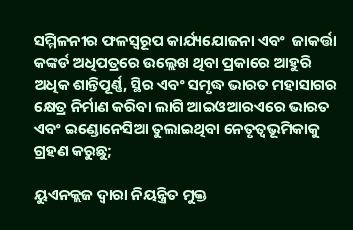ସମ୍ମିଳନୀର ଫଳସ୍ୱରୂପ କାର୍ଯ୍ୟଯୋଜନା ଏବଂ  ଜାକର୍ତ୍ତା କଙ୍କର୍ଡ ଅଧିପତ୍ରରେ ଉଲ୍ଲେଖ ଥିବା ପ୍ରକାରେ ଆହୁରି ଅଧିକ ଶାନ୍ତିପୂର୍ଣ୍ଣ, ସ୍ଥିର ଏବଂ ସମୃଦ୍ଧ ଭାରତ ମହାସାଗର କ୍ଷେତ୍ର ନିର୍ମାଣ କରିବା ଲାଗି ଆଇଓଆରଏରେ ଭାରତ ଏବଂ ଇଣ୍ଡୋନେସିଆ ତୁଲାଇଥିବା ନେତୃତ୍ୱଭୂମିକାକୁ  ଗ୍ରହଣ କରୁଛୁ;

ୟୁଏନକ୍ଲଜ ଦ୍ୱାରା ନିୟନ୍ତ୍ରିତ ମୁକ୍ତ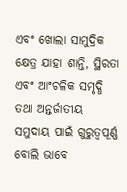ଏବଂ ଖୋଲା ସାମୁଦ୍ରିକ କ୍ଷେତ୍ର ଯାହା ଶାନ୍ତି, ସ୍ଥିରତା ଏବଂ ଆଂଚଳିକ ସମୃଦ୍ଧି ତଥା ଅନ୍ତର୍ଜାତୀୟ ସମୁଦାୟ ପାଇଁ ଗୁରୁତ୍ୱପୂର୍ଣ୍ଣ ବୋଲି ଭାବେ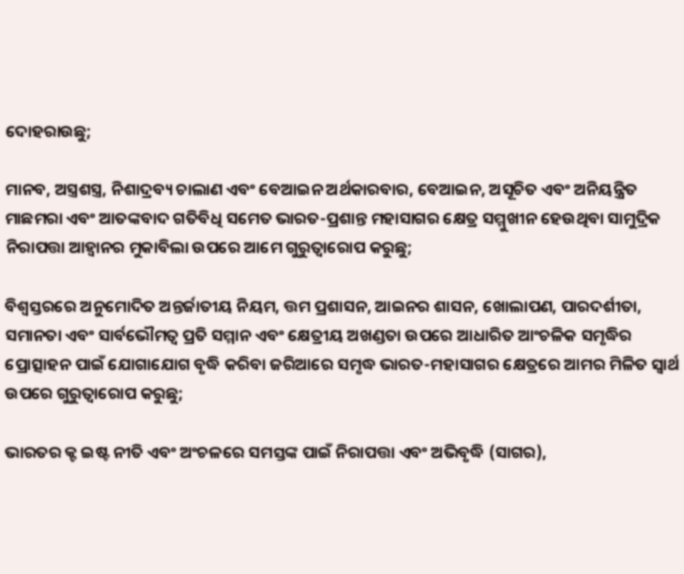ଦୋହରାଉଛୁ;

ମାନବ, ଅସ୍ତ୍ରଶସ୍ତ୍ର, ନିଶାଦ୍ରବ୍ୟ ଚାଲାଣ ଏବଂ ବେଆଇନ ଅର୍ଥକାରବାର, ବେଆଇନ, ଅସୂଚିତ ଏବଂ ଅନିୟନ୍ତ୍ରିତ ମାଛମରା ଏବଂ ଆତଙ୍କବାଦ ଗତିବିଧି ସମେତ ଭାରତ-ପ୍ରଶାନ୍ତ ମହାସାଗର କ୍ଷେତ୍ର ସମ୍ମୁଖୀନ ହେଉଥିବା ସାମୁଦ୍ରିକ ନିରାପତ୍ତା ଆହ୍ୱାନର ମୁକାବିଲା ଉପରେ ଆମେ ଗୁରୁତ୍ୱାରୋପ କରୁଛୁ;

ବିଶ୍ୱସ୍ତରରେ ଅନୁମୋଦିତ ଅନ୍ତର୍ଜାତୀୟ ନିୟମ, ତ୍ତମ ପ୍ରଶାସନ, ଆଇନର ଶାସନ, ଖୋଲାପଣ, ପାରଦର୍ଶୀତା, ସମାନତା ଏବଂ ସାର୍ବଭୌମତ୍ୱ ପ୍ରତି ସମ୍ମାନ ଏବଂ କ୍ଷେତ୍ରୀୟ ଅଖଣ୍ଡତା ଉପରେ ଆଧାରିତ ଆଂଚଳିକ ସମୃଦ୍ଧିର ପ୍ରୋତ୍ସାହନ ପାଇଁ ଯୋଗାଯୋଗ ବୃଦ୍ଧି କରିବା ଜରିଆରେ ସମୃଦ୍ଧ ଭାରତ-ମହାସାଗର କ୍ଷେତ୍ରରେ ଆମର ମିଳିତ ସ୍ୱାର୍ଥ ଉପରେ ଗୁରୁତ୍ୱାରୋପ କରୁଛୁ;

ଭାରତର କ୍ଟ ଇଷ୍ଟ ନୀତି ଏବଂ ଅଂଚଳରେ ସମସ୍ତଙ୍କ ପାଇଁ ନିରାପତ୍ତା ଏବଂ ଅଭିବୃଦ୍ଧି (ସାଗର),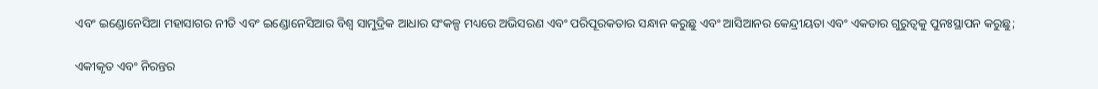ଏବଂ ଇଣ୍ଡୋନେସିଆ ମହାସାଗର ନୀତି ଏବଂ ଇଣ୍ଡୋନେସିଆର ବିଶ୍ୱ ସାମୁଦ୍ରିକ ଆଧାର ସଂକଳ୍ପ ମଧ୍ୟରେ ଅଭିସରଣ ଏବଂ ପରିପୂରକତାର ସନ୍ଧାନ କରୁଛୁ ଏବଂ ଆସିଆନର କେନ୍ଦ୍ରୀୟତା ଏବଂ ଏକତାର ଗୁରୁତ୍ୱକୁ ପୁନଃସ୍ଥାପନ କରୁଛୁ;

ଏକୀକୃତ ଏବଂ ନିରନ୍ତର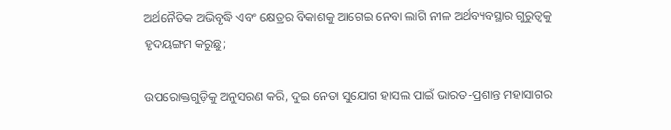ଅର୍ଥନୈତିକ ଅଭିବୃଦ୍ଧି ଏବଂ କ୍ଷେତ୍ରର ବିକାଶକୁ ଆଗେଇ ନେବା ଲାଗି ନୀଳ ଅର୍ଥବ୍ୟବସ୍ଥାର ଗୁରୁତ୍ୱକୁ ହୃଦୟଙ୍ଗମ କରୁଛୁ;

ଉପରୋକ୍ତଗୁଡ଼ିକୁ ଅନୁସରଣ କରି, ଦୁଇ ନେତା ସୁଯୋଗ ହାସଲ ପାଇଁ ଭାରତ-ପ୍ରଶାନ୍ତ ମହାସାଗର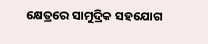କ୍ଷେତ୍ରରେ ସାମୁଦ୍ରିକ ସହଯୋଗ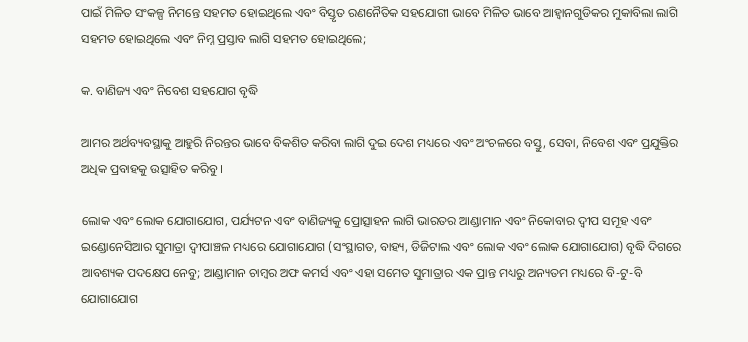ପାଇଁ ମିଳିତ ସଂକଳ୍ପ ନିମନ୍ତେ ସହମତ ହୋଇଥିଲେ ଏବଂ ବିସ୍ତୃତ ରଣନୈତିକ ସହଯୋଗୀ ଭାବେ ମିଳିତ ଭାବେ ଆହ୍ୱାନଗୁଡିକର ମୁକାବିଲା ଲାଗି ସହମତ ହୋଇଥିଲେ ଏବଂ ନିମ୍ନ ପ୍ରସ୍ତାବ ଲାଗି ସହମତ ହୋଇଥିଲେ;

କ. ବାଣିଜ୍ୟ ଏବଂ ନିବେଶ ସହଯୋଗ ବୃଦ୍ଧି

ଆମର ଅର୍ଥବ୍ୟବସ୍ଥାକୁ ଆହୁରି ନିରନ୍ତର ଭାବେ ବିକଶିତ କରିବା ଲାଗି ଦୁଇ ଦେଶ ମଧ୍ୟରେ ଏବଂ ଅଂଚଳରେ ବସ୍ତୁ, ସେବା, ନିବେଶ ଏବଂ ପ୍ରଯୁକ୍ତିର ଅଧିକ ପ୍ରବାହକୁ ଉତ୍ସାହିତ କରିବୁ ।

ଲୋକ ଏବଂ ଲୋକ ଯୋଗାଯୋଗ, ପର୍ଯ୍ୟଟନ ଏବଂ ବାଣିଜ୍ୟକୁ ପ୍ରୋତ୍ସାହନ ଲାଗି ଭାରତର ଆଣ୍ଡାମାନ ଏବଂ ନିକୋବାର ଦ୍ୱୀପ ସମୂହ ଏବଂ ଇଣ୍ଡୋନେସିଆର ସୁମାତ୍ରା ଦ୍ୱୀପାଞ୍ଚଳ ମଧ୍ୟରେ ଯୋଗାଯୋଗ (ସଂସ୍ଥାଗତ, ବାହ୍ୟ, ଡିଜିଟାଲ ଏବଂ ଲୋକ ଏବଂ ଲୋକ ଯୋଗାଯୋଗ) ବୃଦ୍ଧି ଦିଗରେ ଆବଶ୍ୟକ ପଦକ୍ଷେପ ନେବୁ; ଆଣ୍ଡାମାନ ଚାମ୍ବର ଅଫ କମର୍ସ ଏବଂ ଏହା ସମେତ ସୁମାତ୍ରାର ଏକ ପ୍ରାନ୍ତ ମଧ୍ୟରୁ ଅନ୍ୟତମ ମଧ୍ୟରେ ବି-ଟୁ-ବି ଯୋଗାଯୋଗ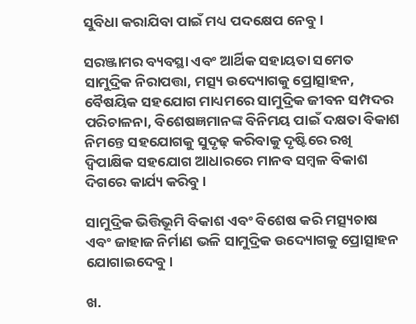ସୁବିଧା କରାଯିବା ପାଇଁ ମଧ୍ୟ ପଦକ୍ଷେପ ନେବୁ ।

ସରଞ୍ଜାମର ବ୍ୟବସ୍ଥା ଏବଂ ଆର୍ଥିକ ସହାୟତା ସମେତ ସାମୁଦ୍ରିକ ନିରାପତ୍ତା, ମତ୍ସ୍ୟ ଉଦ୍ୟୋଗକୁ ପ୍ରୋତ୍ସାହନ, ବୈଷୟିକ ସହଯୋଗ ମାଧ୍ୟମରେ ସାମୁଦ୍ରିକ ଜୀବନ ସମ୍ପଦର ପରିଚାଳନା, ବିଶେଷଜ୍ଞମାନଙ୍କ ବିନିମୟ ପାଇଁ ଦକ୍ଷତା ବିକାଶ ନିମନ୍ତେ ସହଯୋଗକୁ ସୁଦୃଢ଼ କରିବାକୁ ଦୃଷ୍ଟିରେ ରଖି ଦ୍ୱିପାକ୍ଷିକ ସହଯୋଗ ଆଧାରରେ ମାନବ ସମ୍ବଳ ବିକାଶ ଦିଗରେ କାର୍ଯ୍ୟ କରିବୁ ।

ସାମୁଦ୍ରିକ ଭିତ୍ତିଭୂମି ବିକାଶ ଏବଂ ବିଶେଷ କରି ମତ୍ସ୍ୟଚାଷ ଏବଂ ଜାହାଜ ନିର୍ମାଣ ଭଳି ସାମୁଦ୍ରିକ ଉଦ୍ୟୋଗକୁ ପ୍ରୋତ୍ସାହନ ଯୋଗାଇଦେବୁ ।

ଖ.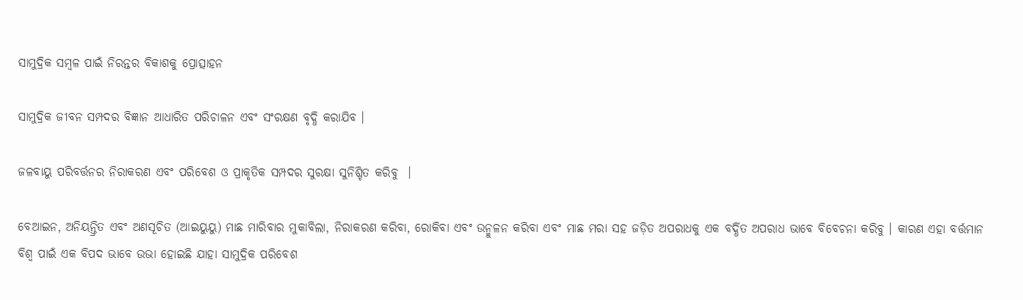ସାମୁଦ୍ରିକ ସମ୍ବଳ ପାଇଁ ନିରନ୍ତର ବିକାଶକୁ ପ୍ରୋତ୍ସାହନ

ସାମୁଦ୍ରିକ ଜୀବନ ସମ୍ପଦର ବିଜ୍ଞାନ ଆଧାରିତ ପରିଚାଳନ ଏବଂ ସଂରକ୍ଷଣ ବୃଦ୍ଧି କରାଯିବ ।

ଜଳବାୟୁ ପରିବର୍ତ୍ତନର ନିରାକରଣ ଏବଂ ପରିବେଶ ଓ ପ୍ରାକୃତିକ ସମ୍ପଦର ସୁରକ୍ଷା ସୁନିଶ୍ଚିତ କରିବୁ  ।

ବେଆଇନ, ଅନିୟନ୍ତ୍ରିତ ଏବଂ ଅଣସୂଚିତ (ଆଇୟୁୟୁ) ମାଛ ମାରିବାର ମୁକାବିଲା, ନିରାକରଣ କରିବା, ରୋକିବା ଏବଂ ଉନ୍ମୁଳନ କରିବା ଏବଂ ମାଛ ମରା ସହ ଜଡ଼ିତ ଅପରାଧକୁ ଏକ ବର୍ଦ୍ଧିତ ଅପରାଧ ଭାବେ ବିବେଚନା କରିବୁ । କାରଣ ଏହା ବର୍ତ୍ତମାନ ବିଶ୍ୱ ପାଇଁ ଏକ ବିପଦ ଭାବେ ଉଭା ହୋଇଛି ଯାହା ସାମୁଦ୍ରିକ ପରିବେଶ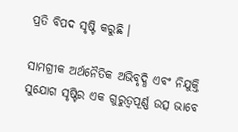ପ୍ରତି ବିପଦ ସୃଷ୍ଟି କରୁଛି ।

ସାମଗ୍ରୀକ ଅର୍ଥନୈତିକ ଅଭିବୃଦ୍ଧି ଏବଂ ନିଯୁକ୍ତି ସୁଯୋଗ ସୃଷ୍ଟିର ଏକ ଗୁରୁତ୍ୱପୂର୍ଣ୍ଣ ଉତ୍ସ ଭାବେ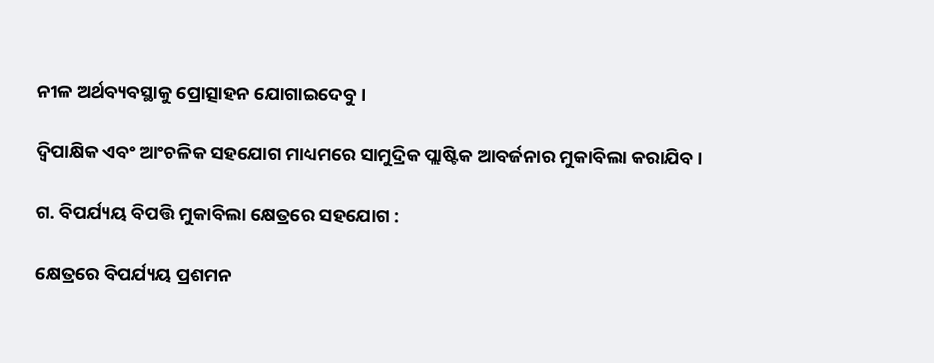ନୀଳ ଅର୍ଥବ୍ୟବସ୍ଥାକୁ ପ୍ରୋତ୍ସାହନ ଯୋଗାଇଦେବୁ ।

ଦ୍ୱିପାକ୍ଷିକ ଏବଂ ଆଂଚଳିକ ସହଯୋଗ ମାଧ୍ୟମରେ ସାମୁଦ୍ରିକ ପ୍ଲାଷ୍ଟିକ ଆବର୍ଜନାର ମୁକାବିଲା କରାଯିବ ।

ଗ. ବିପର୍ଯ୍ୟୟ ବିପତ୍ତି ମୁକାବିଲା କ୍ଷେତ୍ରରେ ସହଯୋଗ :

କ୍ଷେତ୍ରରେ ବିପର୍ଯ୍ୟୟ ପ୍ରଶମନ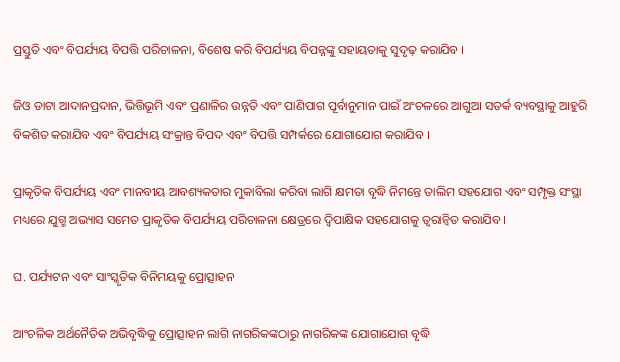ପ୍ରସ୍ତୁତି ଏବଂ ବିପର୍ଯ୍ୟୟ ବିପତ୍ତି ପରିଚାଳନା, ବିଶେଷ କରି ବିପର୍ଯ୍ୟୟ ବିପନ୍ନଙ୍କୁ ସହାୟତାକୁ ସୁଦୃଢ଼ କରାଯିବ ।

ଜିଓ ଡାଟା ଆଦାନପ୍ରଦାନ, ଭିତ୍ତିଭୂମି ଏବଂ ପ୍ରଣାଳିର ଉନ୍ନତି ଏବଂ ପାଣିପାଗ ପୂର୍ବାନୁମାନ ପାଇଁ ଅଂଚଳରେ ଆଗୁଆ ସତର୍କ ବ୍ୟବସ୍ଥାକୁ ଆହୁରି ବିକଶିତ କରାଯିବ ଏବଂ ବିପର୍ଯ୍ୟୟ ସଂକ୍ରାନ୍ତ ବିପଦ ଏବଂ ବିପତ୍ତି ସମ୍ପର୍କରେ ଯୋଗାଯୋଗ କରାଯିବ ।

ପ୍ରାକୃତିକ ବିପର୍ଯ୍ୟୟ ଏବଂ ମାନବୀୟ ଆବଶ୍ୟକତାର ମୁକାବିଲା କରିବା ଲାଗି କ୍ଷମତା ବୃଦ୍ଧି ନିମନ୍ତେ ତାଲିମ ସହଯୋଗ ଏବଂ ସମ୍ପୃକ୍ତ ସଂସ୍ଥା ମଧ୍ୟରେ ଯୁଗ୍ମ ଅଭ୍ୟାସ ସମେତ ପ୍ରାକୃତିକ ବିପର୍ଯ୍ୟୟ ପରିଚାଳନା କ୍ଷେତ୍ରରେ ଦ୍ୱିପାକ୍ଷିକ ସହଯୋଗକୁ ତ୍ୱରାନ୍ୱିତ କରାଯିବ ।

ଘ. ପର୍ଯ୍ୟଟନ ଏବଂ ସାଂସ୍କୃତିକ ବିନିମୟକୁ ପ୍ରୋତ୍ସାହନ

ଆଂଚଳିକ ଅର୍ଥନୈତିକ ଅଭିବୃଦ୍ଧିକୁ ପ୍ରୋତ୍ସାହନ ଲାଗି ନାଗରିକଙ୍କଠାରୁ ନାଗରିକଙ୍କ ଯୋଗାଯୋଗ ବୃଦ୍ଧି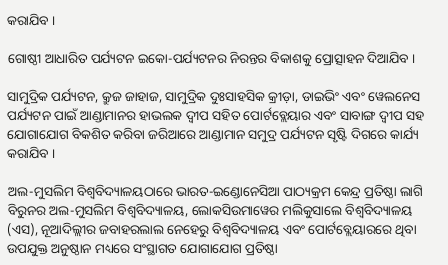କରାଯିବ ।

ଗୋଷ୍ଠୀ ଆଧାରିତ ପର୍ଯ୍ୟଟନ ଇକୋ-ପର୍ଯ୍ୟଟନର ନିରନ୍ତର ବିକାଶକୁ ପ୍ରୋତ୍ସାହନ ଦିଆଯିବ ।

ସାମୁଦ୍ରିକ ପର୍ଯ୍ୟଟନ, କ୍ରୁଜ ଜାହାଜ, ସାମୁଦ୍ରିକ ଦୁଃସାହସିକ କ୍ରୀଡ଼ା, ଡାଇଭିଂ ଏବଂ ୱେଲନେସ ପର୍ଯ୍ୟଟନ ପାଇଁ ଆଣ୍ଡାମାନର ହାଭଲକ ଦ୍ୱୀପ ସହିତ ପୋର୍ଟବ୍ଲେୟାର ଏବଂ ସାବାଙ୍ଗ ଦ୍ୱୀପ ସହ ଯୋଗାଯୋଗ ବିକଶିତ କରିବା ଜରିଆରେ ଆଣ୍ଡାମାନ ସମୁଦ୍ର ପର୍ଯ୍ୟଟନ ସୃଷ୍ଟି ଦିଗରେ କାର୍ଯ୍ୟ କରାଯିବ ।

ଅଲ-ମୁସଲିମ ବିଶ୍ୱବିଦ୍ୟାଳୟଠାରେ ଭାରତ-ଇଣ୍ଡୋନେସିଆ ପାଠ୍ୟକ୍ରମ କେନ୍ଦ୍ର ପ୍ରତିଷ୍ଠା ଲାଗି ବିରୁନର ଅଲ-ମୁସଲିମ ବିଶ୍ୱବିଦ୍ୟାଳୟ, ଲୋକସିଉମାୱେର ମଲିକୁସାଲେ ବିଶ୍ୱବିଦ୍ୟାଳୟ (ଏସ), ନୂଆଦିଲ୍ଲୀର ଜବାହରଲାଲ ନେହେରୁ ବିଶ୍ୱବିଦ୍ୟାଳୟ ଏବଂ ପୋର୍ଟବ୍ଲେୟାରରେ ଥିବା ଉପଯୁକ୍ତ ଅନୁଷ୍ଠାନ ମଧ୍ୟରେ ସଂସ୍ଥାଗତ ଯୋଗାଯୋଗ ପ୍ରତିଷ୍ଠା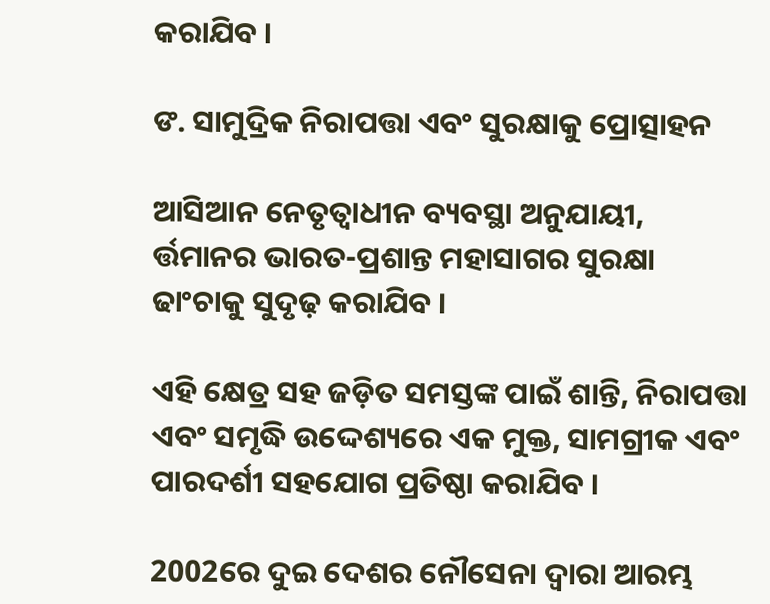କରାଯିବ ।

ଙ. ସାମୁଦ୍ରିକ ନିରାପତ୍ତା ଏବଂ ସୁରକ୍ଷାକୁ ପ୍ରୋତ୍ସାହନ

ଆସିଆନ ନେତୃତ୍ୱାଧୀନ ବ୍ୟବସ୍ଥା ଅନୁଯାୟୀ, ର୍ତ୍ତମାନର ଭାରତ-ପ୍ରଶାନ୍ତ ମହାସାଗର ସୁରକ୍ଷା ଢାଂଚାକୁ ସୁଦୃଢ଼ କରାଯିବ ।

ଏହି କ୍ଷେତ୍ର ସହ ଜଡ଼ିତ ସମସ୍ତଙ୍କ ପାଇଁ ଶାନ୍ତି, ନିରାପତ୍ତା ଏବଂ ସମୃଦ୍ଧି ଉଦ୍ଦେଶ୍ୟରେ ଏକ ମୁକ୍ତ, ସାମଗ୍ରୀକ ଏବଂ ପାରଦର୍ଶୀ ସହଯୋଗ ପ୍ରତିଷ୍ଠା କରାଯିବ ।

2002ରେ ଦୁଇ ଦେଶର ନୌସେନା ଦ୍ୱାରା ଆରମ୍ଭ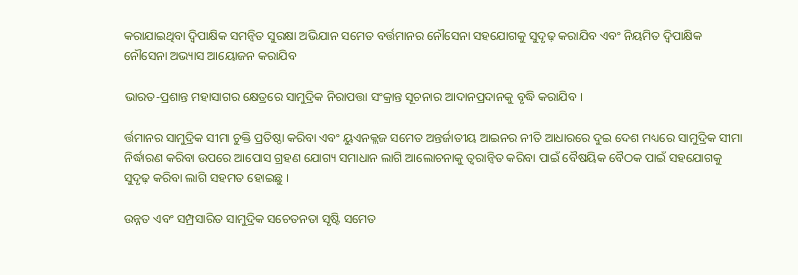କରାଯାଇଥିବା ଦ୍ୱିପାକ୍ଷିକ ସମନ୍ୱିତ ସୁରକ୍ଷା ଅଭିଯାନ ସମେତ ବର୍ତ୍ତମାନର ନୌସେନା ସହଯୋଗକୁ ସୁଦୃଢ଼ କରାଯିବ ଏବଂ ନିୟମିତ ଦ୍ୱିପାକ୍ଷିକ ନୌସେନା ଅଭ୍ୟାସ ଆୟୋଜନ କରାଯିବ

ଭାରତ-ପ୍ରଶାନ୍ତ ମହାସାଗର କ୍ଷେତ୍ରରେ ସାମୁଦ୍ରିକ ନିରାପତ୍ତା ସଂକ୍ରାନ୍ତ ସୂଚନାର ଆଦାନପ୍ରଦାନକୁ ବୃଦ୍ଧି କରାଯିବ ।

ର୍ତ୍ତମାନର ସାମୁଦ୍ରିକ ସୀମା ଚୁକ୍ତି ପ୍ରତିଷ୍ଠା କରିବା ଏବଂ ୟୁଏନକ୍ଲଜ ସମେତ ଅନ୍ତର୍ଜାତୀୟ ଆଇନର ନୀତି ଆଧାରରେ ଦୁଇ ଦେଶ ମଧ୍ୟରେ ସାମୁଦ୍ରିକ ସୀମା ନିର୍ଦ୍ଧାରଣ କରିବା ଉପରେ ଆପୋସ ଗ୍ରହଣ ଯୋଗ୍ୟ ସମାଧାନ ଲାଗି ଆଲୋଚନାକୁ ତ୍ୱରାନ୍ୱିତ କରିବା ପାଇଁ ବୈଷୟିକ ବୈଠକ ପାଇଁ ସହଯୋଗକୁ ସୁଦୃଢ଼ କରିବା ଲାଗି ସହମତ ହୋଇଛୁ ।

ଉନ୍ନତ ଏବଂ ସମ୍ପ୍ରସାରିତ ସାମୁଦ୍ରିକ ସଚେତନତା ସୃଷ୍ଟି ସମେତ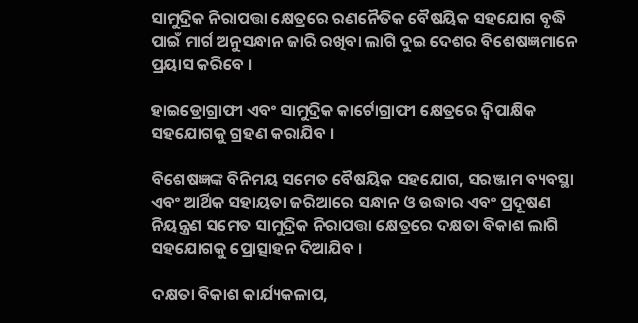ସାମୁଦ୍ରିକ ନିରାପତ୍ତା କ୍ଷେତ୍ରରେ ରଣନୈତିକ ବୈଷୟିକ ସହଯୋଗ ବୃଦ୍ଧି ପାଇଁ ମାର୍ଗ ଅନୁସନ୍ଧାନ ଜାରି ରଖିବା ଲାଗି ଦୁଇ ଦେଶର ବିଶେଷଜ୍ଞମାନେ ପ୍ରୟାସ କରିବେ ।

ହାଇଡ୍ରୋଗ୍ରାଫୀ ଏବଂ ସାମୁଦ୍ରିକ କାର୍ଟୋଗ୍ରାଫୀ କ୍ଷେତ୍ରରେ ଦ୍ୱିପାକ୍ଷିକ ସହଯୋଗକୁ ଗ୍ରହଣ କରାଯିବ ।

ବିଶେଷଜ୍ଞଙ୍କ ବିନିମୟ ସମେତ ବୈଷୟିକ ସହଯୋଗ, ସରଞ୍ଜାମ ବ୍ୟବସ୍ଥା ଏବଂ ଆର୍ଥିକ ସହାୟତା ଜରିଆରେ ସନ୍ଧାନ ଓ ଉଦ୍ଧାର ଏବଂ ପ୍ରଦୂଷଣ ନିୟନ୍ତ୍ରଣ ସମେତ ସାମୁଦ୍ରିକ ନିରାପତ୍ତା କ୍ଷେତ୍ରରେ ଦକ୍ଷତା ବିକାଶ ଲାଗି ସହଯୋଗକୁ ପ୍ରୋତ୍ସାହନ ଦିଆଯିବ ।

ଦକ୍ଷତା ବିକାଶ କାର୍ଯ୍ୟକଳାପ,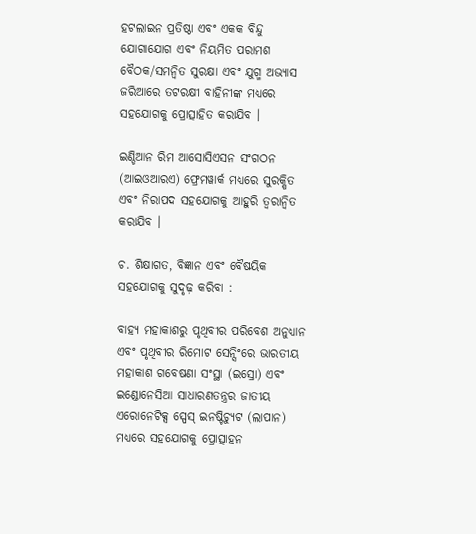ହଟଲାଇନ ପ୍ରତିଷ୍ଠା ଏବଂ ଏକକ ବିନ୍ଦୁ ଯୋଗାଯୋଗ ଏବଂ ନିୟମିତ ପରାମଶ ବୈଠକ/ସମନ୍ୱିତ ସୁରକ୍ଷା ଏବଂ ଯୁଗ୍ମ ଅଭ୍ୟାସ ଜରିଆରେ ତଟରକ୍ଷୀ ବାହିନୀଙ୍କ ମଧ୍ୟରେ ସହଯୋଗକୁ ପ୍ରୋତ୍ସାହିତ କରାଯିବ ।

ଇଣ୍ଡିଆନ ରିମ ଆସୋସିଏସନ ସଂଗଠନ (ଆଇଓଆରଏ) ଫ୍ରେମୱାର୍କ ମଧ୍ୟରେ ସୁରକ୍ଷିତ ଏବଂ ନିରାପଦ ସହଯୋଗକୁ ଆହୁରି ତ୍ୱରାନ୍ୱିତ କରାଯିବ ।

ଚ. ଶିକ୍ଷାଗତ, ବିଜ୍ଞାନ ଏବଂ ବୈଷୟିକ ସହଯୋଗକୁ ସୁଦୃଢ଼ କରିବା :

ବାହ୍ୟ ମହାକାଶରୁ ପୃଥିବୀର ପରିବେଶ ଅନୁଧ୍ୟାନ ଏବଂ ପୃଥିବୀର ରିମୋଟ ସେନ୍ସିଂରେ ଭାରତୀୟ ମହାକାଶ ଗବେଷଣା ସଂସ୍ଥା (ଇସ୍ରୋ) ଏବଂ ଇଣ୍ଡୋନେସିଆ ସାଧାରଣତନ୍ତ୍ରର ଜାତୀୟ ଏରୋନେଟିକ୍ସ ସ୍ପେସ୍ ଇନଷ୍ଟିଚ୍ୟୁଟ (ଲାପାନ) ମଧ୍ୟରେ ସହଯୋଗକୁ ପ୍ରୋତ୍ସାହନ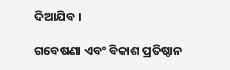ଦିଆଯିବ ।

ଗବେଷଣା ଏବଂ ବିକାଶ ପ୍ରତିଷ୍ଠାନ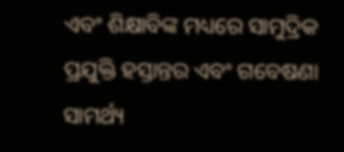ଏବଂ ଶିକ୍ଷାବିଙ୍କ ମଧ୍ୟରେ ସାମୁଦ୍ରିକ ପ୍ରଯୁକ୍ତି ହସ୍ତାନ୍ତର ଏବଂ ଗବେଷଣା ସାମର୍ଥ୍ୟ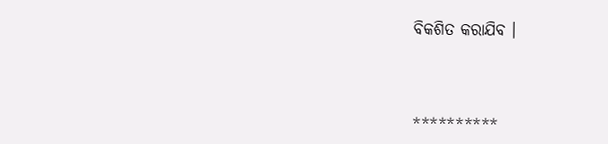ବିକଶିତ କରାଯିବ ।



**********